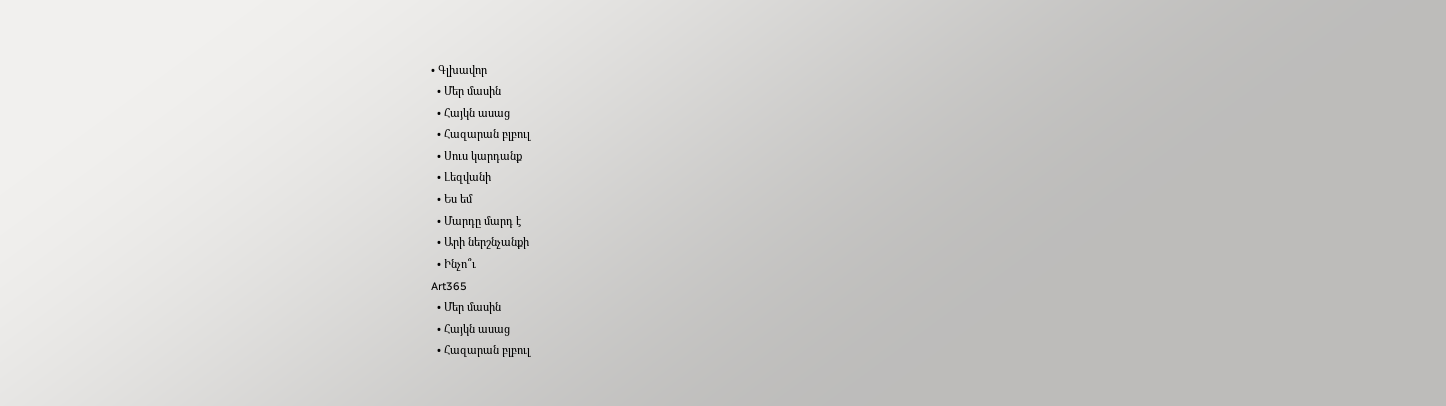• Գլխավոր
  • Մեր մասին
  • Հայկն ասաց
  • Հազարան բլբուլ
  • Սուս կարդանք
  • Լեզվանի
  • Ես եմ
  • Մարդը մարդ է
  • Արի ներշնչանքի
  • Ինչո՞ւ
Art365
  • Մեր մասին
  • Հայկն ասաց
  • Հազարան բլբուլ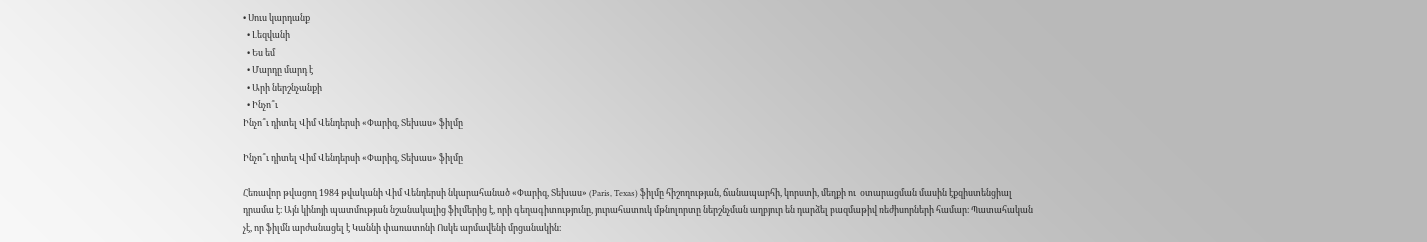• Սուս կարդանք
  • Լեզվանի
  • Ես եմ
  • Մարդը մարդ է
  • Արի ներշնչանքի
  • Ինչո՞ւ
Ինչո՞ւ դիտել Վիմ Վենդերսի «Փարիզ, Տեխաս» ֆիլմը

Ինչո՞ւ դիտել Վիմ Վենդերսի «Փարիզ, Տեխաս» ֆիլմը

Հեռավոր թվացող 1984 թվականի Վիմ Վենդերսի նկարահանած «Փարիզ, Տեխաս» (Paris, Texas) ֆիլմը հիշողության, ճանապարհի, կորստի, մեղքի ու  օտարացման մասին էքզիստենցիալ դրամա է։ Այն կինոյի պատմության նշանակալից ֆիլմերից է, որի գեղագիտությունը, յուրահատուկ մթնոլորտը ներշնչման աղբյուր են դարձել բազմաթիվ ռեժիսորների համար։ Պատահական չէ, որ ֆիլմն արժանացել է Կաննի փառատոնի Ոսկե արմավենի մրցանակին։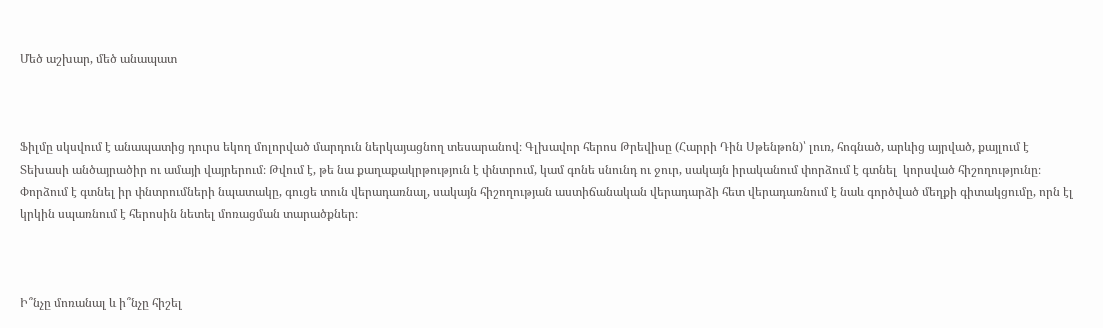Մեծ աշխար, մեծ անապատ



Ֆիլմը սկսվում է անապատից դուրս եկող մոլորված մարդուն ներկայացնող տեսարանով։ Գլխավոր հերոս Թրեվիսը (Հարրի Դին Սթենթոն)՝ լուռ, հոգնած, արևից այրված, քայլում է Տեխասի անծայրածիր ու ամայի վայրերում։ Թվում է, թե նա քաղաքակրթություն է փնտրում, կամ գոնե սնունդ ու ջուր, սակայն իրականում փորձում է գտնել  կորսված հիշողությունը։ Փորձում է գտնել իր փնտրումների նպատակը, գուցե տուն վերադառնալ, սակայն հիշողության աստիճանական վերադարձի հետ վերադառնում է նաև գործված մեղքի գիտակցումը, որն էլ կրկին սպառնում է հերոսին նետել մոռացման տարածքներ։



Ի՞նչը մոռանալ և ի՞նչը հիշել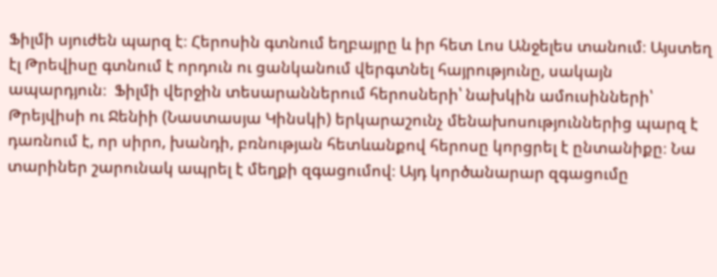Ֆիլմի սյուժեն պարզ է։ Հերոսին գտնում եղբայրը և իր հետ Լոս Անջելես տանում։ Այստեղ էլ Թրեվիսը գտնում է որդուն ու ցանկանում վերգտնել հայրությունը, սակայն ապարդյուն։  Ֆիլմի վերջին տեսարաններում հերոսների՝ նախկին ամուսինների՝ Թրեյվիսի ու Ջենիի (Նաստասյա Կինսկի) երկարաշունչ մենախոսություններից պարզ է դառնում է, որ սիրո, խանդի, բռնության հետևանքով հերոսը կորցրել է ընտանիքը։ Նա տարիներ շարունակ ապրել է մեղքի զգացումով։ Այդ կործանարար զգացումը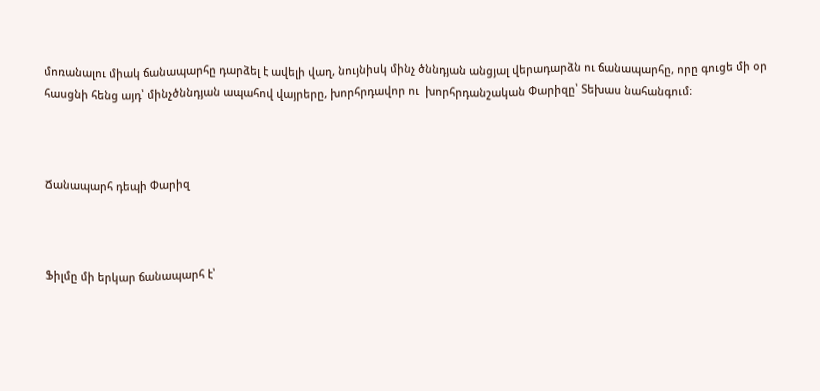մոռանալու միակ ճանապարհը դարձել է ավելի վաղ, նույնիսկ մինչ ծննդյան անցյալ վերադարձն ու ճանապարհը, որը գուցե մի օր հասցնի հենց այդ՝ մինչծննդյան ապահով վայրերը, խորհրդավոր ու  խորհրդանշական Փարիզը՝ Տեխաս նահանգում։



Ճանապարհ դեպի Փարիզ



Ֆիլմը մի երկար ճանապարհ է՝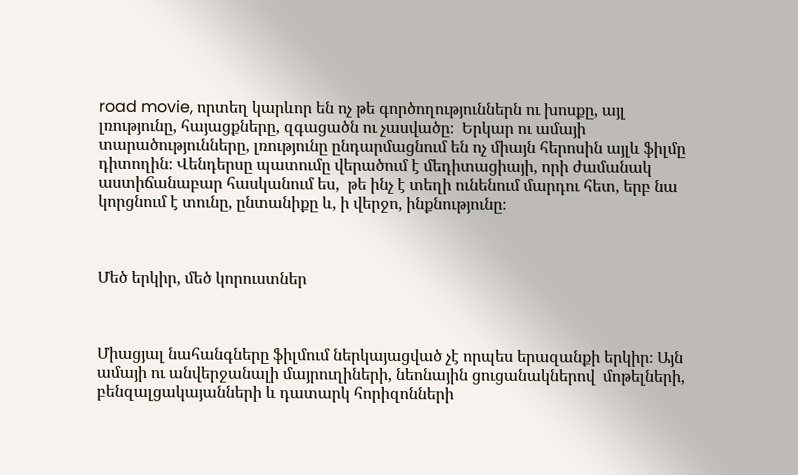road movie, որտեղ կարևոր են ոչ թե գործողություններն ու խոսքը, այլ լռությունը, հայացքները, զգացածն ու չասվածը։  Երկար ու ամայի տարածությունները, լռությունը ընդարմացնում են ոչ միայն հերոսին այլև ֆիլմը դիտողին։ Վենդերսը պատումը վերածում է մեդիտացիայի, որի ժամանակ աստիճանաբար հասկանում ես,  թե ինչ է տեղի ունենում մարդու հետ, երբ նա կորցնում է տունը, ընտանիքը և, ի վերջո, ինքնությունը։



Մեծ երկիր, մեծ կորուստներ



Միացյալ նահանգները ֆիլմում ներկայացված չէ որպես երազանքի երկիր։ Այն ամայի ու անվերջանալի մայրուղիների, նեոնային ցուցանակներով  մոթելների, բենզալցակայանների և դատարկ հորիզոնների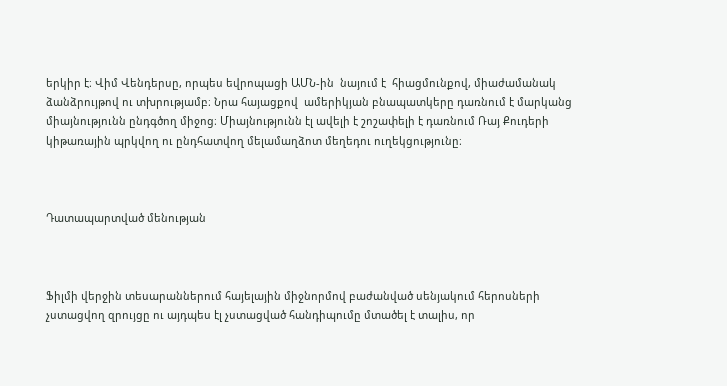երկիր է։ Վիմ Վենդերսը, որպես եվրոպացի ԱՄՆ-ին  նայում է  հիացմունքով, միաժամանակ ձանձրույթով ու տխրությամբ։ Նրա հայացքով  ամերիկյան բնապատկերը դառնում է մարկանց միայնությունն ընդգծող միջոց։ Միայնությունն էլ ավելի է շոշափելի է դառնում Ռայ Քուդերի կիթառային պրկվող ու ընդհատվող մելամաղձոտ մեղեդու ուղեկցությունը։



Դատապարտված մենության



Ֆիլմի վերջին տեսարաններում հայելային միջնորմով բաժանված սենյակում հերոսների չստացվող զրույցը ու այդպես էլ չստացված հանդիպումը մտածել է տալիս, որ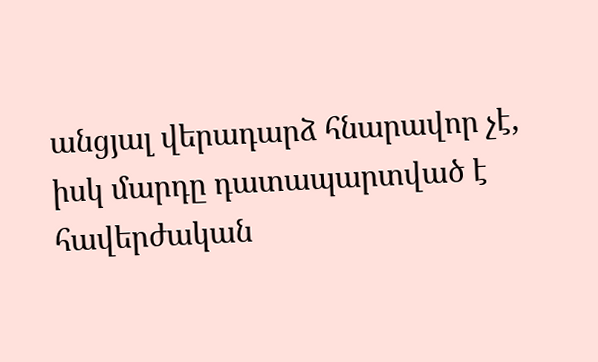անցյալ վերադարձ հնարավոր չէ, իսկ մարդը դատապարտված է  հավերժական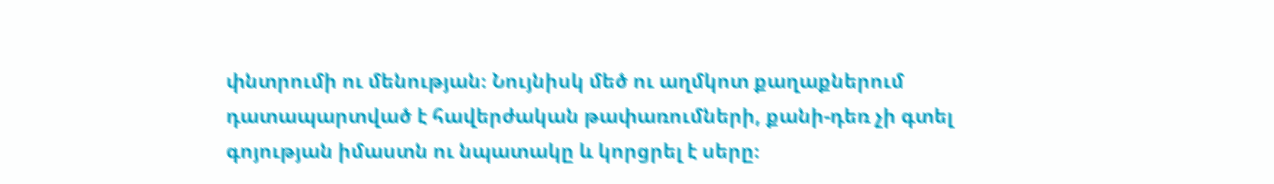փնտրումի ու մենության։ Նույնիսկ մեծ ու աղմկոտ քաղաքներում դատապարտված է հավերժական թափառումների, քանի-դեռ չի գտել գոյության իմաստն ու նպատակը և կորցրել է սերը։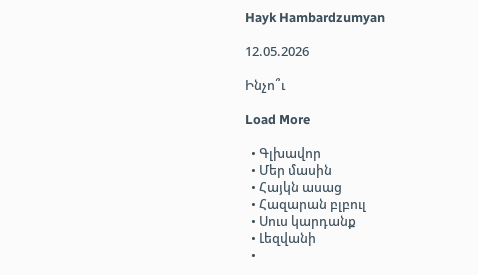Hayk Hambardzumyan

12.05.2026

Ինչո՞ւ

Load More

  • Գլխավոր
  • Մեր մասին
  • Հայկն ասաց
  • Հազարան բլբուլ
  • Սուս կարդանք
  • Լեզվանի
  •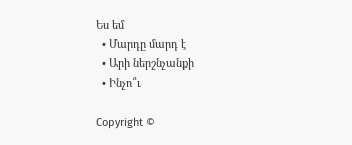Ես եմ
  • Մարդը մարդ է
  • Արի ներշնչանքի
  • Ինչո՞ւ

Copyright ©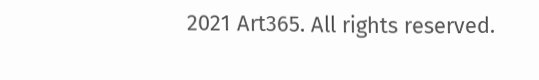2021 Art365. All rights reserved.